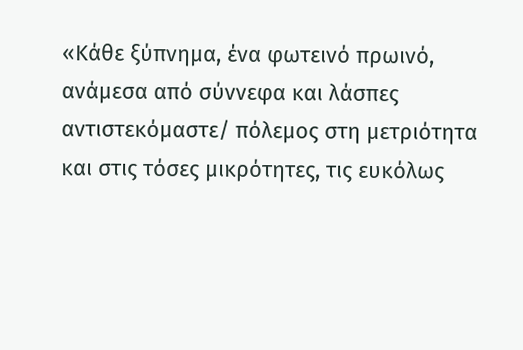«Κάθε ξύπνημα, ένα φωτεινό πρωινό, ανάμεσα από σύννεφα και λάσπες αντιστεκόμαστε/ πόλεμος στη μετριότητα και στις τόσες μικρότητες, τις ευκόλως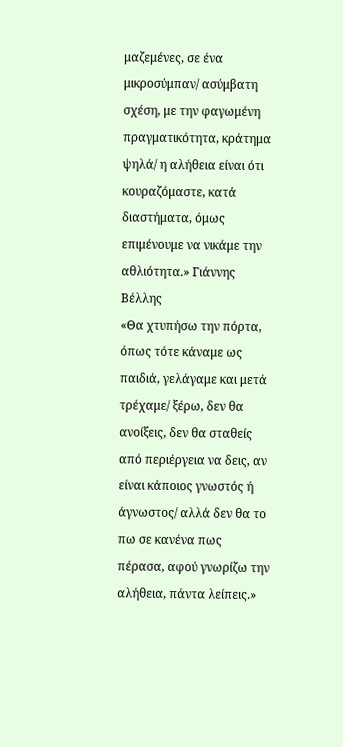μαζεμένες, σε ένα μικροσύμπαν/ ασύμβατη σχέση, με την φαγωμένη πραγματικότητα, κράτημα ψηλά/ η αλήθεια είναι ότι κουραζόμαστε, κατά διαστήματα, όμως επιμένουμε να νικάμε την αθλιότητα.» Γιάννης Βέλλης
«Θα χτυπήσω την πόρτα, όπως τότε κάναμε ως παιδιά, γελάγαμε και μετά τρέχαμε/ ξέρω, δεν θα ανοίξεις, δεν θα σταθείς από περιέργεια να δεις, αν είναι κάποιος γνωστός ή άγνωστος/ αλλά δεν θα το πω σε κανένα πως πέρασα, αφού γνωρίζω την αλήθεια, πάντα λείπεις.»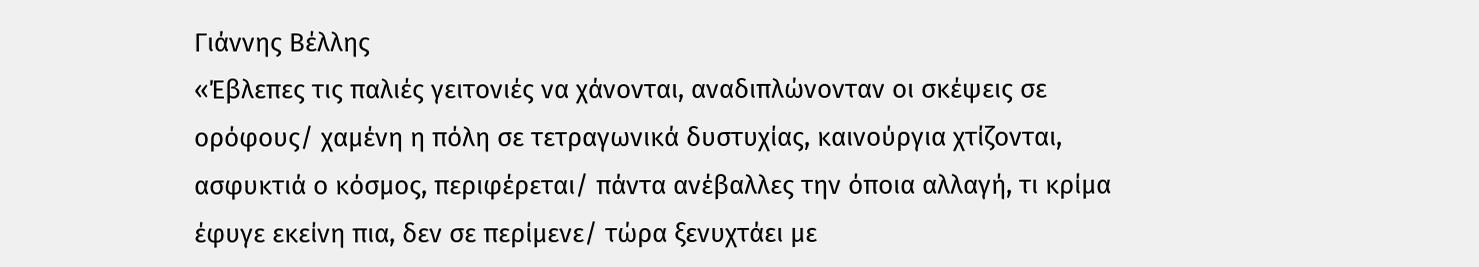Γιάννης Βέλλης
«Έβλεπες τις παλιές γειτονιές να χάνονται, αναδιπλώνονταν οι σκέψεις σε ορόφους/ χαμένη η πόλη σε τετραγωνικά δυστυχίας, καινούργια χτίζονται, ασφυκτιά ο κόσμος, περιφέρεται/ πάντα ανέβαλλες την όποια αλλαγή, τι κρίμα έφυγε εκείνη πια, δεν σε περίμενε/ τώρα ξενυχτάει με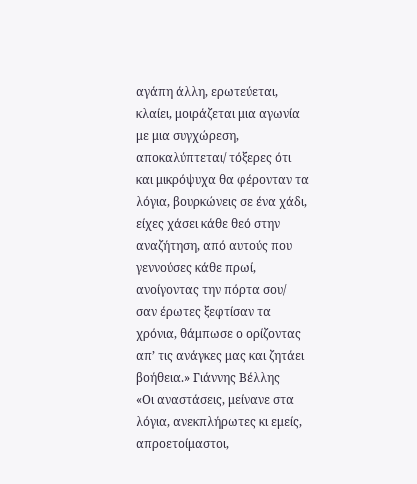αγάπη άλλη, ερωτεύεται, κλαίει, μοιράζεται μια αγωνία με μια συγχώρεση, αποκαλύπτεται/ τόξερες ότι και μικρόψυχα θα φέρονταν τα λόγια, βουρκώνεις σε ένα χάδι, είχες χάσει κάθε θεό στην αναζήτηση, από αυτούς που γεννούσες κάθε πρωί, ανοίγοντας την πόρτα σου/ σαν έρωτες ξεφτίσαν τα χρόνια, θάμπωσε ο ορίζοντας απ’ τις ανάγκες μας και ζητάει βοήθεια.» Γιάννης Βέλλης
«Οι αναστάσεις, μείνανε στα λόγια, ανεκπλήρωτες κι εμείς, απροετοίμαστοι,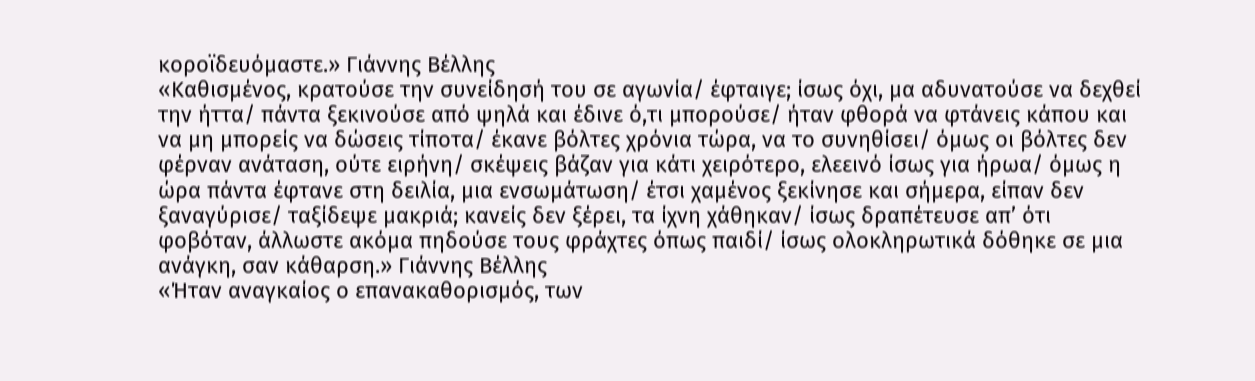κοροϊδευόμαστε.» Γιάννης Βέλλης
«Καθισμένος, κρατούσε την συνείδησή του σε αγωνία/ έφταιγε; ίσως όχι, μα αδυνατούσε να δεχθεί την ήττα/ πάντα ξεκινούσε από ψηλά και έδινε ό,τι μπορούσε/ ήταν φθορά να φτάνεις κάπου και να μη μπορείς να δώσεις τίποτα/ έκανε βόλτες χρόνια τώρα, να το συνηθίσει/ όμως οι βόλτες δεν φέρναν ανάταση, ούτε ειρήνη/ σκέψεις βάζαν για κάτι χειρότερο, ελεεινό ίσως για ήρωα/ όμως η ώρα πάντα έφτανε στη δειλία, μια ενσωμάτωση/ έτσι χαμένος ξεκίνησε και σήμερα, είπαν δεν ξαναγύρισε/ ταξίδεψε μακριά; κανείς δεν ξέρει, τα ίχνη χάθηκαν/ ίσως δραπέτευσε απ’ ότι φοβόταν, άλλωστε ακόμα πηδούσε τους φράχτες όπως παιδί/ ίσως ολοκληρωτικά δόθηκε σε μια ανάγκη, σαν κάθαρση.» Γιάννης Βέλλης
«Ήταν αναγκαίος ο επανακαθορισμός, των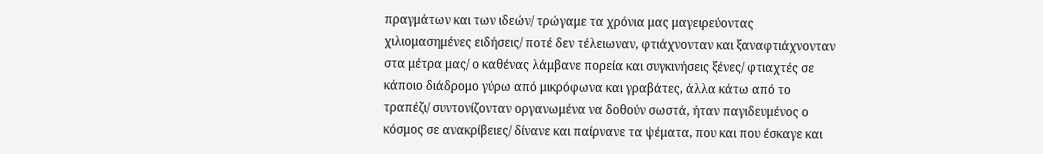πραγμάτων και των ιδεών/ τρώγαμε τα χρόνια μας μαγειρεύοντας χιλιομασημένες ειδήσεις/ ποτέ δεν τέλειωναν, φτιάχνονταν και ξαναφτιάχνονταν στα μέτρα μας/ ο καθένας λάμβανε πορεία και συγκινήσεις ξένες/ φτιαχτές σε κάποιο διάδρομο γύρω από μικρόφωνα και γραβάτες, άλλα κάτω από το τραπέζι/ συντονίζονταν οργανωμένα να δοθούν σωστά, ήταν παγιδευμένος ο κόσμος σε ανακρίβειες/ δίνανε και παίρνανε τα ψέματα, που και που έσκαγε και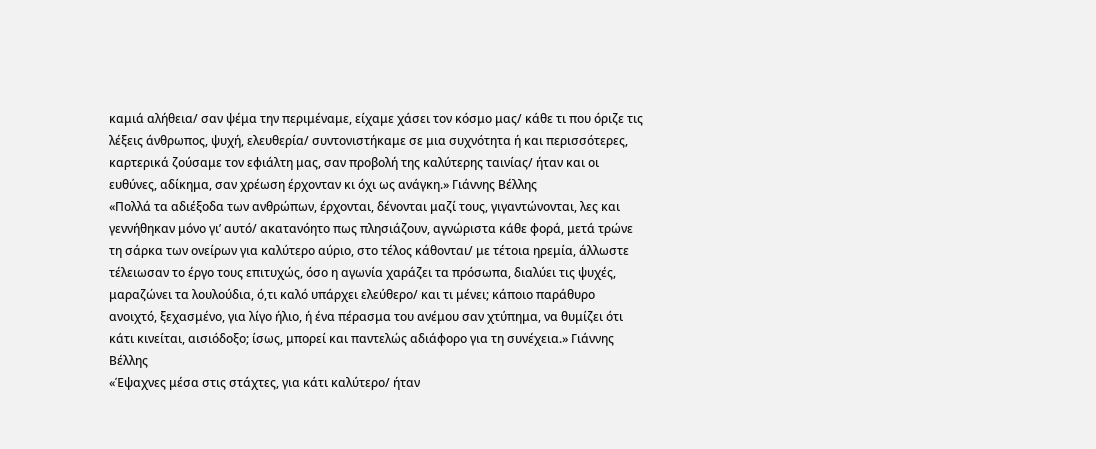καμιά αλήθεια/ σαν ψέμα την περιμέναμε, είχαμε χάσει τον κόσμο μας/ κάθε τι που όριζε τις λέξεις άνθρωπος, ψυχή, ελευθερία/ συντονιστήκαμε σε μια συχνότητα ή και περισσότερες, καρτερικά ζούσαμε τον εφιάλτη μας, σαν προβολή της καλύτερης ταινίας/ ήταν και οι ευθύνες, αδίκημα, σαν χρέωση έρχονταν κι όχι ως ανάγκη.» Γιάννης Βέλλης
«Πολλά τα αδιέξοδα των ανθρώπων, έρχονται, δένονται μαζί τους, γιγαντώνονται, λες και γεννήθηκαν μόνο γι’ αυτό/ ακατανόητο πως πλησιάζουν, αγνώριστα κάθε φορά, μετά τρώνε τη σάρκα των ονείρων για καλύτερο αύριο, στο τέλος κάθονται/ με τέτοια ηρεμία, άλλωστε τέλειωσαν το έργο τους επιτυχώς, όσο η αγωνία χαράζει τα πρόσωπα, διαλύει τις ψυχές, μαραζώνει τα λουλούδια, ό,τι καλό υπάρχει ελεύθερο/ και τι μένει; κάποιο παράθυρο ανοιχτό, ξεχασμένο, για λίγο ήλιο, ή ένα πέρασμα του ανέμου σαν χτύπημα, να θυμίζει ότι κάτι κινείται, αισιόδοξο; ίσως, μπορεί και παντελώς αδιάφορο για τη συνέχεια.» Γιάννης Βέλλης
«Έψαχνες μέσα στις στάχτες, για κάτι καλύτερο/ ήταν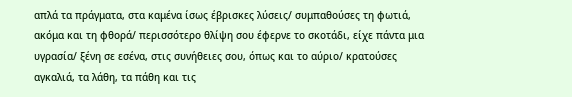απλά τα πράγματα, στα καμένα ίσως έβρισκες λύσεις/ συμπαθούσες τη φωτιά, ακόμα και τη φθορά/ περισσότερο θλίψη σου έφερνε το σκοτάδι, είχε πάντα μια υγρασία/ ξένη σε εσένα, στις συνήθειες σου, όπως και το αύριο/ κρατούσες αγκαλιά, τα λάθη, τα πάθη και τις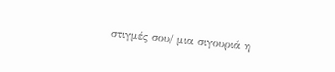στιγμές σου/ μια σιγουριά η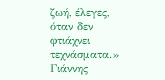ζωή, έλεγες, όταν δεν φτιάχνει τεχνάσματα.» Γιάννης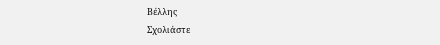Βέλλης
Σχολιάστε